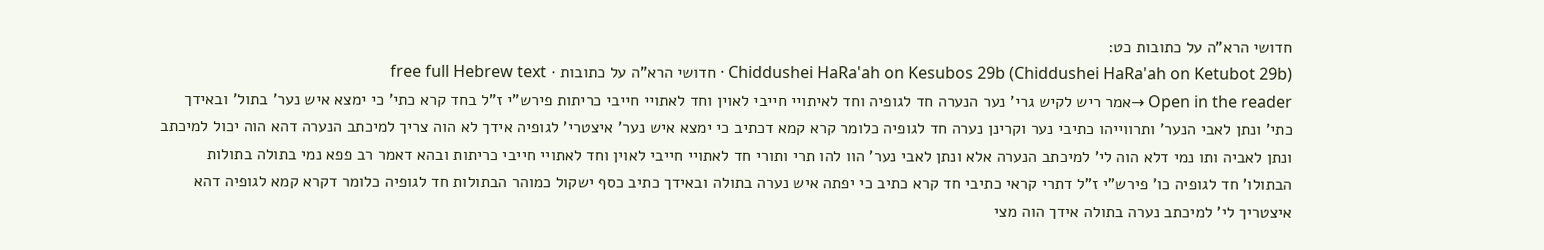חדושי הרא"ה על כתובות כט:
Chiddushei HaRa'ah on Kesubos 29b (Chiddushei HaRa'ah on Ketubot 29b) · חדושי הרא"ה על כתובות · free full Hebrew text
Open in the reader →אמר ריש לקיש גרי' נער הנערה חד לגופיה וחד לאיתויי חייבי לאוין וחד לאתויי חייבי כריתות פירש"י ז"ל בחד קרא כתי' כי ימצא איש נער' בתול' ובאידך כתי' ונתן לאבי הנער' ותרווייהו כתיבי נער וקרינן נערה חד לגופיה כלומר קרא קמא דכתיב כי ימצא איש נער' איצטרי' לגופיה אידך לא הוה צריך למיכתב הנערה דהא הוה יכול למיכתב ונתן לאביה ותו נמי דלא הוה לי' למיכתב הנערה אלא ונתן לאבי נער' הוו להו תרי ותורי חד לאתויי חייבי לאוין וחד לאתויי חייבי כריתות ובהא דאמר רב פפא נמי בתולה בתולות הבתולו' חד לגופיה כו' פירש"י ז"ל דתרי קראי כתיבי חד קרא כתיב כי יפתה איש נערה בתולה ובאידך כתיב כסף ישקול כמוהר הבתולות חד לגופיה כלומר דקרא קמא לגופיה דהא איצטריך לי' למיכתב נערה בתולה אידך הוה מצי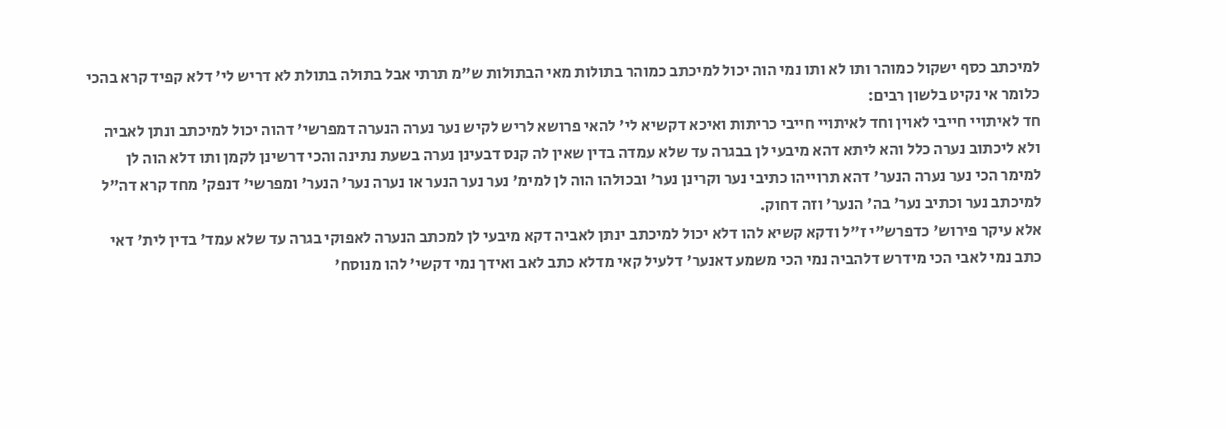למיכתב כסף ישקול כמוהר ותו לא ותו נמי הוה יכול למיכתב כמוהר בתולות מאי הבתולות ש"מ תרתי אבל בתולה בתולת לא דריש לי' דלא קפיד קרא בהכי כלומר אי נקיט בלשון רבים:
חד לאיתויי חייבי לאוין וחד לאיתויי חייבי כריתות ואיכא דקשיא לי' להאי פרושא לריש לקיש נער נערה הנערה דמפרשי' דהוה יכול למיכתב ונתן לאביה ולא ליכתוב נערה כלל והא ליתא דהא מיבעי לן בבגרה עד שלא עמדה בדין שאין לה קנס דבעינן נערה בשעת נתינה והכי דרשינן לקמן ותו דלא הוה לן למימר הכי נער נערה הנער' דהא תרוייהו כתיבי נער וקרינן נער' ובכולהו הוה לן למימ' נער נער הנער או נערה נער' הנער' ומפרשי' דנפק' מחד קרא דה"ל למיכתב נער וכתיב נער' בה' הנער' וזה דחוק.
אלא עיקר פירוש' כדפרש"י ז"ל ודקא קשיא להו דלא יכול למיכתב ינתן לאביה דקא מיבעי לן למכתב הנערה לאפוקי בגרה עד שלא עמד' בדין לית' דאי כתב נמי לאבי הכי מידרש דלהביה נמי הכי משמע דאנער' דלעיל קאי מדלא כתב לאב ואידך נמי דקשי' להו מנוסח'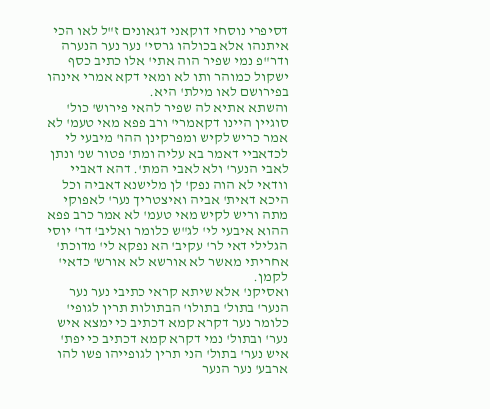דסיפרי נוסחי דוקאני דגאונים ז"ל לאו הכי איתנהו אלא בכולהו גרסי' נער נער הנערה ודר"פ נמי שפיר הוה אתי' אלו כתיב כסף ישקול כמוהר ותו לא ומאי דקא אמרי אינהו בפירושם לאו מילת' היא.
והשתא אתיא לה שפיר להאי פירוש' כול' סוגיין היינו דקאמרי' ורב פפא מאי טעמ' לא אמר כריש לקיש ומפרקינן ההו' מיבעי לי לכדאביי דאמר בא עליה ומת' פטור שנ' ונתן לאבי הנער' ולא לאבי המת'. דהא דאביי וודאי לא הוה נפק' לן מלישנא דאביה וכל היכא דאית' אביה ואיצטריך נער' לאפוקי מתה וריש לקיש מאי טעמ' לא אמר כרב פפא ההוא איבעי לי' לג"ש כלומר ואליב' דר' יוסי הגלילי דאי לר' עקיב' הא נפקא לי' מדוכת' אחריתי מאשר לא אורשא לא אורש' כדאי' לקמן.
ואסיקנ' אלא שיתא קראי כתיבי נער נער הנער' בתול' בתולו' הבתולות תרין לגופי' כלומר נער דקרא קמא דכתיב כי ימצא איש נער' ובתול' נמי דקרא קמא דכתיב כי יפת' איש נער' בתול' הני תרין לגופייהו פשו להו ארבע' נער הנער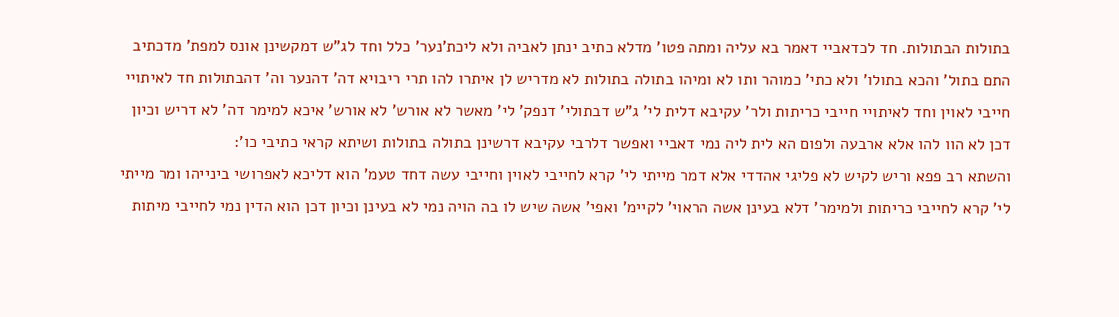בתולות הבתולות. חד לכדאביי דאמר בא עליה ומתה פטו' מדלא כתיב ינתן לאביה ולא ליכת'נער' כלל וחד לג"ש דמקשינן אונס למפת' מדכתיב התם בתול' והכא בתולו' ולא כתי' כמוהר ותו לא ומיהו בתולה בתולות לא מדריש לן איתרו להו תרי ריבויא דה' דהנער וה' דהבתולות חד לאיתויי חייבי לאוין וחד לאיתויי חייבי כריתות ולר' עקיבא דלית לי' ג"ש דבתולי' דנפק' לי' מאשר לא אורש' לא אורש' איכא למימר דה' לא דריש וכיון דכן לא הוו להו אלא ארבעה ולפום הא לית ליה נמי דאביי ואפשר דלרבי עקיבא דרשינן בתולה בתולות ושיתא קראי כתיבי כו':
והשתא רב פפא וריש לקיש לא פליגי אהדדי אלא דמר מייתי לי' קרא לחייבי לאוין וחייבי עשה דחד טעמ' הוא דליכא לאפרושי בינייהו ומר מייתי לי' קרא לחייבי כריתות ולמימר' דלא בעינן אשה הראוי' לקיימ' ואפי' אשה שיש לו בה הויה נמי לא בעינן וכיון דכן הוא הדין נמי לחייבי מיתות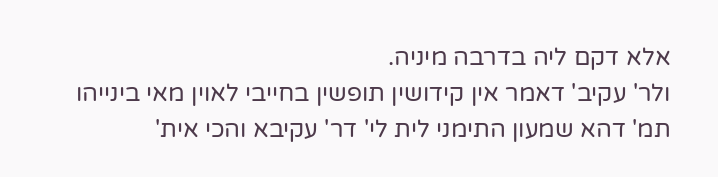אלא דקם ליה בדרבה מיניה.
ולר' עקיב' דאמר אין קידושין תופשין בחייבי לאוין מאי בינייהו תמ' דהא שמעון התימני לית לי' דר' עקיבא והכי אית'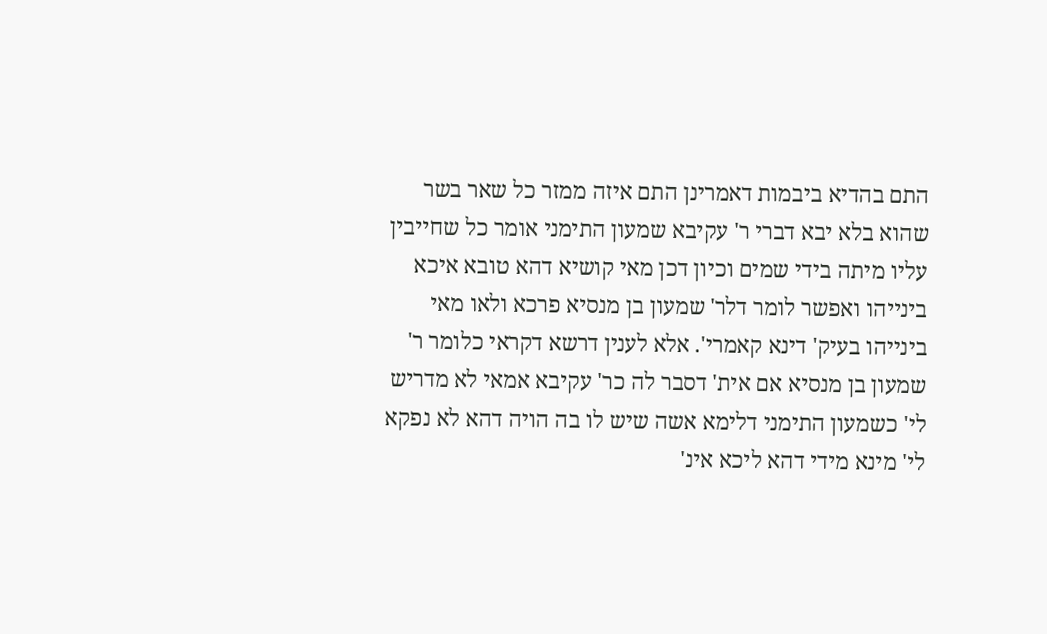התם בהדיא ביבמות דאמרינן התם איזה ממזר כל שאר בשר שהוא בלא יבא דברי ר' עקיבא שמעון התימני אומר כל שחייבין עליו מיתה בידי שמים וכיון דכן מאי קושיא דהא טובא איכא בינייהו ואפשר לומר דלר' שמעון בן מנסיא פרכא ולאו מאי בינייהו בעיק' דינא קאמרי'. אלא לענין דרשא דקראי כלומר ר' שמעון בן מנסיא אם אית' דסבר לה כר' עקיבא אמאי לא מדריש לי' כשמעון התימני דלימא אשה שיש לו בה הויה דהא לא נפקא לי' מינא מידי דהא ליכא אינ'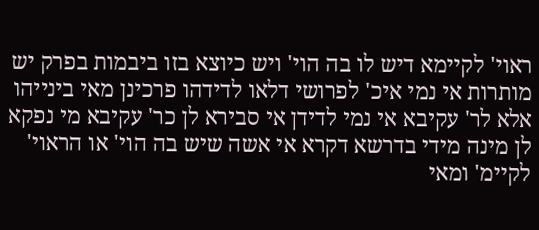ראוי' לקיימא דיש לו בה הוי' ויש כיוצא בזו ביבמות בפרק יש מותרות אי נמי איכ' לפרושי דלאו לדידהו פרכינן מאי בינייהו אלא לר' עקיבא אי נמי לדידן אי סבירא לן כר' עקיבא מי נפקא לן מינה מידי בדרשא דקרא אי אשה שיש בה הוי' או הראוי' לקיימ' ומאי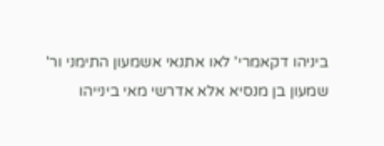ביניהו דקאמרי' לאו אתנאי אשמעון התימני ור' שמעון בן מנסיא אלא אדרשי מאי בינייהו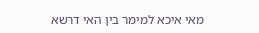מאי איכא למימר בין האי דרשא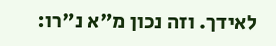לאידך. וזה נכון מ"א נ"רו: